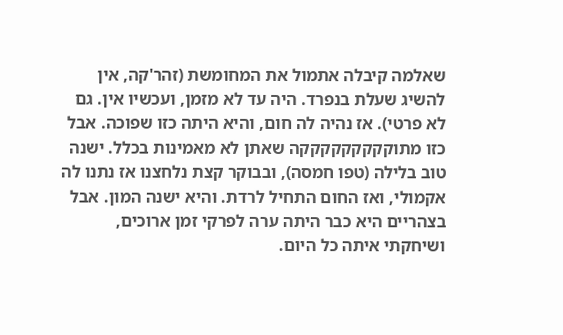שאלמה קיבלה אתמול את המחומשת (זהר'קה, אין להשיג שעלת בנפרד. היה עד לא מזמן, ועכשיו אין. גם לא פרטי). אז נהיה לה חום, והיא היתה כזו שפוכה. אבל כזו מתוקקקקקקקקקה שאתן לא מאמינות בכלל. ישנה טוב בלילה (טפו חמסה), ובבוקר קצת נלחצנו אז נתנו לה אקמולי, ואז החום התחיל לרדת. והיא ישנה המון. אבל בצהריים היא כבר היתה ערה לפרקי זמן ארוכים, ושיחקתי איתה כל היום.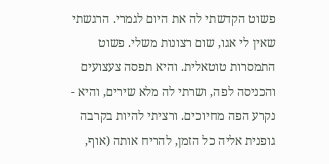פשוט הקדשתי לה את היום לגמרי. הרגשתי שאין לי אגו, שום רצונות משלי. פשוט התמסרות טוטאלית. והיא תפסה צעצועים והכניסה לפה, ושרתי לה מלא שירים, והיא - נקרע הפה מחיוכים. ורציתי להיות בקרבה גופנית אליה כל הזמן, להריח אותה (אוף,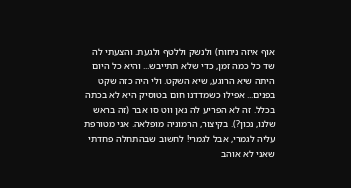אוף איזה ניחוח) ולנשק וללטף ולגעת. והצעתי לה שד כל כמה זמן, כדי שלא תתייבש... והיא כל היום היתה שיא הרוגע, שיא השקט. ולי היה כזה שקט בפנים... אפילו כשמדדנו חום בטוסיק היא לא בכתה בכלל. זה לא הפריע לה נאן ווט סו אבר (זה בראש שלנו, נכון?). בקיצור, הרמוניה מופלאה. אני מטורפת עליה לגמרי, אבל לגמרי! לחשוב שבהתחלה פחדתי שאני לא אוהב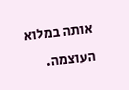אותה במלוא העוצמה.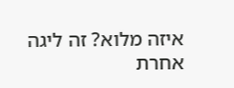איזה מלוא? זה ליגה אחרת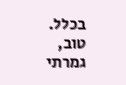בכלל. טוב, גמרתי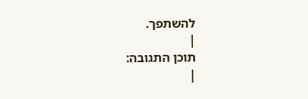להשתפך.
|
תוכן התגובה:
|